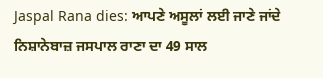Jaspal Rana dies: ਆਪਣੇ ਅਸੂਲਾਂ ਲਈ ਜਾਣੇ ਜਾਂਦੇ ਨਿਸ਼ਾਨੇਬਾਜ਼ ਜਸਪਾਲ ਰਾਣਾ ਦਾ 49 ਸਾਲ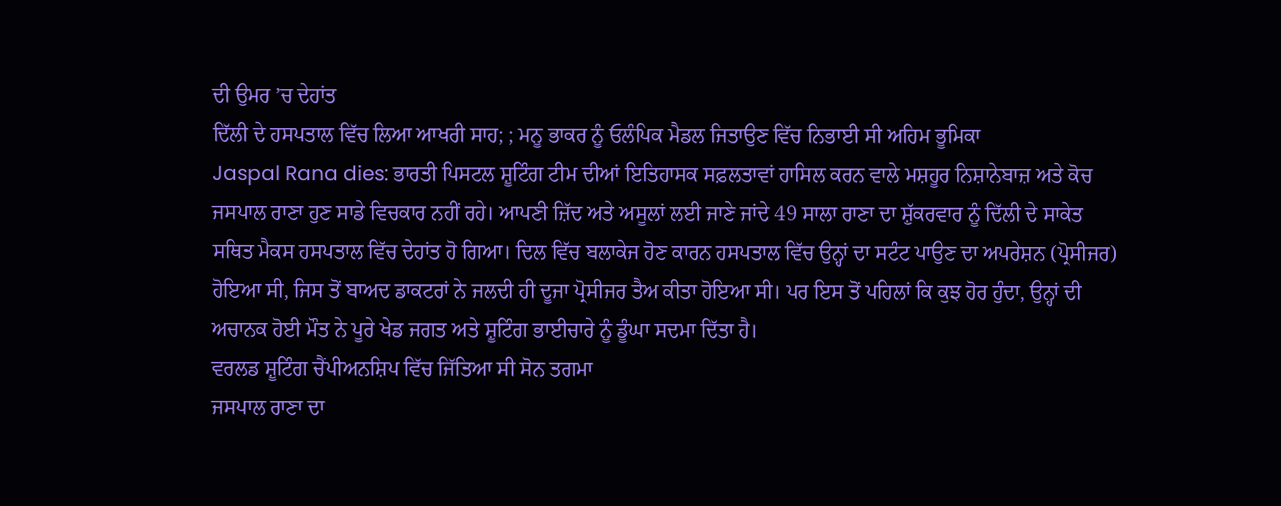ਦੀ ਉਮਰ ’ਚ ਦੇਹਾਂਤ
ਦਿੱਲੀ ਦੇ ਹਸਪਤਾਲ ਵਿੱਚ ਲਿਆ ਆਖਰੀ ਸਾਹ; ; ਮਨੂ ਭਾਕਰ ਨੂੰ ਓਲੰਪਿਕ ਮੈਡਲ ਜਿਤਾਉਣ ਵਿੱਚ ਨਿਭਾਈ ਸੀ ਅਹਿਮ ਭੂਮਿਕਾ
Jaspal Rana dies: ਭਾਰਤੀ ਪਿਸਟਲ ਸ਼ੂਟਿੰਗ ਟੀਮ ਦੀਆਂ ਇਤਿਹਾਸਕ ਸਫ਼ਲਤਾਵਾਂ ਹਾਸਿਲ ਕਰਨ ਵਾਲੇ ਮਸ਼ਹੂਰ ਨਿਸ਼ਾਨੇਬਾਜ਼ ਅਤੇ ਕੋਚ ਜਸਪਾਲ ਰਾਣਾ ਹੁਣ ਸਾਡੇ ਵਿਚਕਾਰ ਨਹੀਂ ਰਹੇ। ਆਪਣੀ ਜ਼ਿੱਦ ਅਤੇ ਅਸੂਲਾਂ ਲਈ ਜਾਣੇ ਜਾਂਦੇ 49 ਸਾਲਾ ਰਾਣਾ ਦਾ ਸ਼ੁੱਕਰਵਾਰ ਨੂੰ ਦਿੱਲੀ ਦੇ ਸਾਕੇਤ ਸਥਿਤ ਮੈਕਸ ਹਸਪਤਾਲ ਵਿੱਚ ਦੇਹਾਂਤ ਹੋ ਗਿਆ। ਦਿਲ ਵਿੱਚ ਬਲਾਕੇਜ ਹੋਣ ਕਾਰਨ ਹਸਪਤਾਲ ਵਿੱਚ ਉਨ੍ਹਾਂ ਦਾ ਸਟੰਟ ਪਾਉਣ ਦਾ ਅਪਰੇਸ਼ਨ (ਪ੍ਰੋਸੀਜਰ) ਹੋਇਆ ਸੀ, ਜਿਸ ਤੋਂ ਬਾਅਦ ਡਾਕਟਰਾਂ ਨੇ ਜਲਦੀ ਹੀ ਦੂਜਾ ਪ੍ਰੋਸੀਜਰ ਤੈਅ ਕੀਤਾ ਹੋਇਆ ਸੀ। ਪਰ ਇਸ ਤੋਂ ਪਹਿਲਾਂ ਕਿ ਕੁਝ ਹੋਰ ਹੁੰਦਾ, ਉਨ੍ਹਾਂ ਦੀ ਅਚਾਨਕ ਹੋਈ ਮੌਤ ਨੇ ਪੂਰੇ ਖੇਡ ਜਗਤ ਅਤੇ ਸ਼ੂਟਿੰਗ ਭਾਈਚਾਰੇ ਨੂੰ ਡੂੰਘਾ ਸਦਮਾ ਦਿੱਤਾ ਹੈ।
ਵਰਲਡ ਸ਼ੂਟਿੰਗ ਚੈਂਪੀਅਨਸ਼ਿਪ ਵਿੱਚ ਜਿੱਤਿਆ ਸੀ ਸੋਨ ਤਗਮਾ
ਜਸਪਾਲ ਰਾਣਾ ਦਾ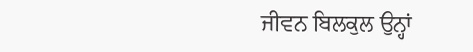ਜੀਵਨ ਬਿਲਕੁਲ ਉਨ੍ਹਾਂ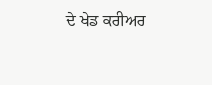ਦੇ ਖੇਡ ਕਰੀਅਰ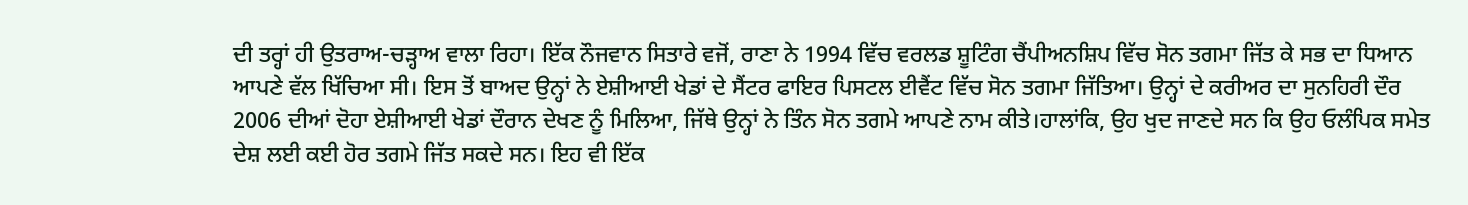ਦੀ ਤਰ੍ਹਾਂ ਹੀ ਉਤਰਾਅ-ਚੜ੍ਹਾਅ ਵਾਲਾ ਰਿਹਾ। ਇੱਕ ਨੌਜਵਾਨ ਸਿਤਾਰੇ ਵਜੋਂ, ਰਾਣਾ ਨੇ 1994 ਵਿੱਚ ਵਰਲਡ ਸ਼ੂਟਿੰਗ ਚੈਂਪੀਅਨਸ਼ਿਪ ਵਿੱਚ ਸੋਨ ਤਗਮਾ ਜਿੱਤ ਕੇ ਸਭ ਦਾ ਧਿਆਨ ਆਪਣੇ ਵੱਲ ਖਿੱਚਿਆ ਸੀ। ਇਸ ਤੋਂ ਬਾਅਦ ਉਨ੍ਹਾਂ ਨੇ ਏਸ਼ੀਆਈ ਖੇਡਾਂ ਦੇ ਸੈਂਟਰ ਫਾਇਰ ਪਿਸਟਲ ਈਵੈਂਟ ਵਿੱਚ ਸੋਨ ਤਗਮਾ ਜਿੱਤਿਆ। ਉਨ੍ਹਾਂ ਦੇ ਕਰੀਅਰ ਦਾ ਸੁਨਹਿਰੀ ਦੌਰ 2006 ਦੀਆਂ ਦੋਹਾ ਏਸ਼ੀਆਈ ਖੇਡਾਂ ਦੌਰਾਨ ਦੇਖਣ ਨੂੰ ਮਿਲਿਆ, ਜਿੱਥੇ ਉਨ੍ਹਾਂ ਨੇ ਤਿੰਨ ਸੋਨ ਤਗਮੇ ਆਪਣੇ ਨਾਮ ਕੀਤੇ।ਹਾਲਾਂਕਿ, ਉਹ ਖੁਦ ਜਾਣਦੇ ਸਨ ਕਿ ਉਹ ਓਲੰਪਿਕ ਸਮੇਤ ਦੇਸ਼ ਲਈ ਕਈ ਹੋਰ ਤਗਮੇ ਜਿੱਤ ਸਕਦੇ ਸਨ। ਇਹ ਵੀ ਇੱਕ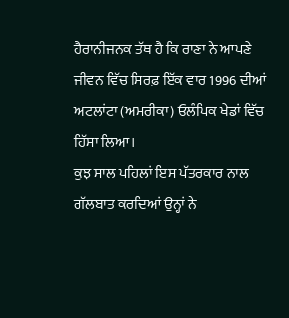ਹੈਰਾਨੀਜਨਕ ਤੱਥ ਹੈ ਕਿ ਰਾਣਾ ਨੇ ਆਪਣੇ ਜੀਵਨ ਵਿੱਚ ਸਿਰਫ਼ ਇੱਕ ਵਾਰ 1996 ਦੀਆਂ ਅਟਲਾਂਟਾ (ਅਮਰੀਕਾ) ਓਲੰਪਿਕ ਖੇਡਾਂ ਵਿੱਚ ਹਿੱਸਾ ਲਿਆ।
ਕੁਝ ਸਾਲ ਪਹਿਲਾਂ ਇਸ ਪੱਤਰਕਾਰ ਨਾਲ ਗੱਲਬਾਤ ਕਰਦਿਆਂ ਉਨ੍ਹਾਂ ਨੇ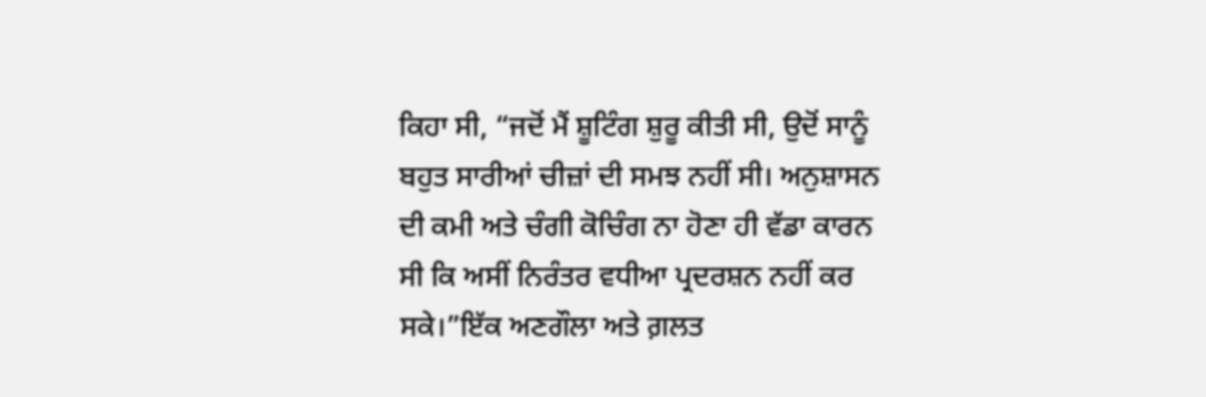ਕਿਹਾ ਸੀ, “ਜਦੋਂ ਮੈਂ ਸ਼ੂਟਿੰਗ ਸ਼ੁਰੂ ਕੀਤੀ ਸੀ, ਉਦੋਂ ਸਾਨੂੰ ਬਹੁਤ ਸਾਰੀਆਂ ਚੀਜ਼ਾਂ ਦੀ ਸਮਝ ਨਹੀਂ ਸੀ। ਅਨੁਸ਼ਾਸਨ ਦੀ ਕਮੀ ਅਤੇ ਚੰਗੀ ਕੋਚਿੰਗ ਨਾ ਹੋਣਾ ਹੀ ਵੱਡਾ ਕਾਰਨ ਸੀ ਕਿ ਅਸੀਂ ਨਿਰੰਤਰ ਵਧੀਆ ਪ੍ਰਦਰਸ਼ਨ ਨਹੀਂ ਕਰ ਸਕੇ।”ਇੱਕ ਅਣਗੌਲਾ ਅਤੇ ਗ਼ਲਤ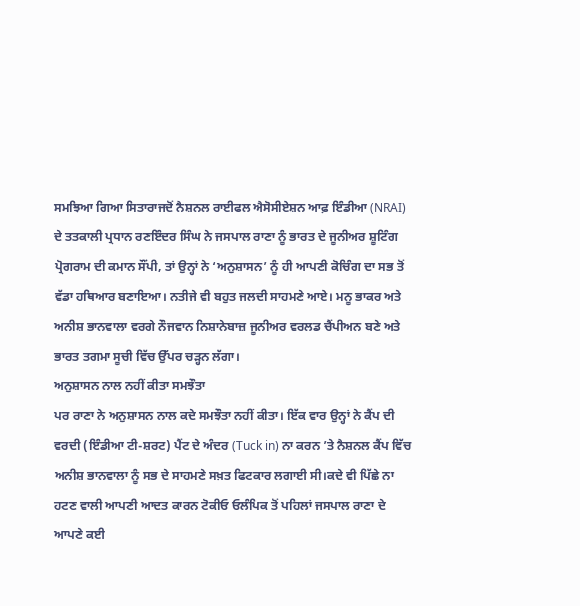ਸਮਝਿਆ ਗਿਆ ਸਿਤਾਰਾਜਦੋਂ ਨੈਸ਼ਨਲ ਰਾਈਫਲ ਐਸੋਸੀਏਸ਼ਨ ਆਫ਼ ਇੰਡੀਆ (NRAI) ਦੇ ਤਤਕਾਲੀ ਪ੍ਰਧਾਨ ਰਣਇੰਦਰ ਸਿੰਘ ਨੇ ਜਸਪਾਲ ਰਾਣਾ ਨੂੰ ਭਾਰਤ ਦੇ ਜੂਨੀਅਰ ਸ਼ੂਟਿੰਗ ਪ੍ਰੋਗਰਾਮ ਦੀ ਕਮਾਨ ਸੌਂਪੀ, ਤਾਂ ਉਨ੍ਹਾਂ ਨੇ ‘ਅਨੁਸ਼ਾਸਨ’ ਨੂੰ ਹੀ ਆਪਣੀ ਕੋਚਿੰਗ ਦਾ ਸਭ ਤੋਂ ਵੱਡਾ ਹਥਿਆਰ ਬਣਾਇਆ। ਨਤੀਜੇ ਵੀ ਬਹੁਤ ਜਲਦੀ ਸਾਹਮਣੇ ਆਏ। ਮਨੂ ਭਾਕਰ ਅਤੇ ਅਨੀਸ਼ ਭਾਨਵਾਲਾ ਵਰਗੇ ਨੌਜਵਾਨ ਨਿਸ਼ਾਨੇਬਾਜ਼ ਜੂਨੀਅਰ ਵਰਲਡ ਚੈਂਪੀਅਨ ਬਣੇ ਅਤੇ ਭਾਰਤ ਤਗਮਾ ਸੂਚੀ ਵਿੱਚ ਉੱਪਰ ਚੜ੍ਹਨ ਲੱਗਾ।
ਅਨੁਸ਼ਾਸਨ ਨਾਲ ਨਹੀਂ ਕੀਤਾ ਸਮਝੌਤਾ
ਪਰ ਰਾਣਾ ਨੇ ਅਨੁਸ਼ਾਸਨ ਨਾਲ ਕਦੇ ਸਮਝੌਤਾ ਨਹੀਂ ਕੀਤਾ। ਇੱਕ ਵਾਰ ਉਨ੍ਹਾਂ ਨੇ ਕੈਂਪ ਦੀ ਵਰਦੀ (ਇੰਡੀਆ ਟੀ-ਸ਼ਰਟ) ਪੈਂਟ ਦੇ ਅੰਦਰ (Tuck in) ਨਾ ਕਰਨ ’ਤੇ ਨੈਸ਼ਨਲ ਕੈਂਪ ਵਿੱਚ ਅਨੀਸ਼ ਭਾਨਵਾਲਾ ਨੂੰ ਸਭ ਦੇ ਸਾਹਮਣੇ ਸਖ਼ਤ ਫਿਟਕਾਰ ਲਗਾਈ ਸੀ।ਕਦੇ ਵੀ ਪਿੱਛੇ ਨਾ ਹਟਣ ਵਾਲੀ ਆਪਣੀ ਆਦਤ ਕਾਰਨ ਟੋਕੀਓ ਓਲੰਪਿਕ ਤੋਂ ਪਹਿਲਾਂ ਜਸਪਾਲ ਰਾਣਾ ਦੇ ਆਪਣੇ ਕਈ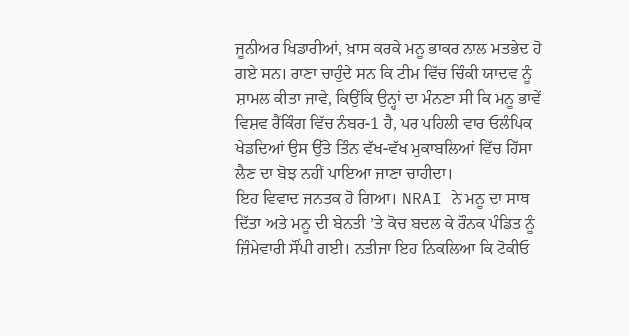ਜੂਨੀਅਰ ਖਿਡਾਰੀਆਂ, ਖ਼ਾਸ ਕਰਕੇ ਮਨੂ ਭਾਕਰ ਨਾਲ ਮਤਭੇਦ ਹੋ ਗਏ ਸਨ। ਰਾਣਾ ਚਾਹੁੰਦੇ ਸਨ ਕਿ ਟੀਮ ਵਿੱਚ ਚਿੰਕੀ ਯਾਦਵ ਨੂੰ ਸ਼ਾਮਲ ਕੀਤਾ ਜਾਵੇ, ਕਿਉਂਕਿ ਉਨ੍ਹਾਂ ਦਾ ਮੰਨਣਾ ਸੀ ਕਿ ਮਨੂ ਭਾਵੇਂ ਵਿਸ਼ਵ ਰੈਂਕਿੰਗ ਵਿੱਚ ਨੰਬਰ-1 ਹੈ, ਪਰ ਪਹਿਲੀ ਵਾਰ ਓਲੰਪਿਕ ਖੇਡਦਿਆਂ ਉਸ ਉੱਤੇ ਤਿੰਨ ਵੱਖ-ਵੱਖ ਮੁਕਾਬਲਿਆਂ ਵਿੱਚ ਹਿੱਸਾ ਲੈਣ ਦਾ ਬੋਝ ਨਹੀਂ ਪਾਇਆ ਜਾਣਾ ਚਾਹੀਦਾ।
ਇਹ ਵਿਵਾਦ ਜਨਤਕ ਹੋ ਗਿਆ। NRAI ਨੇ ਮਨੂ ਦਾ ਸਾਥ ਦਿੱਤਾ ਅਤੇ ਮਨੂ ਦੀ ਬੇਨਤੀ ’ਤੇ ਕੋਚ ਬਦਲ ਕੇ ਰੌਨਕ ਪੰਡਿਤ ਨੂੰ ਜ਼ਿੰਮੇਵਾਰੀ ਸੌਂਪੀ ਗਈ। ਨਤੀਜਾ ਇਹ ਨਿਕਲਿਆ ਕਿ ਟੋਕੀਓ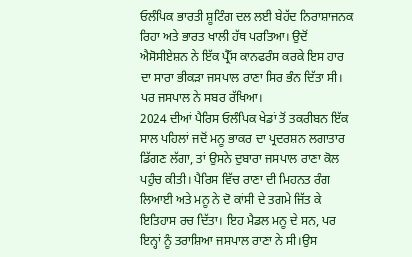ਓਲੰਪਿਕ ਭਾਰਤੀ ਸ਼ੂਟਿੰਗ ਦਲ ਲਈ ਬੇਹੱਦ ਨਿਰਾਸ਼ਾਜਨਕ ਰਿਹਾ ਅਤੇ ਭਾਰਤ ਖਾਲੀ ਹੱਥ ਪਰਤਿਆ। ਉਦੋਂ ਐਸੋਸੀਏਸ਼ਨ ਨੇ ਇੱਕ ਪ੍ਰੈੱਸ ਕਾਨਫਰੰਸ ਕਰਕੇ ਇਸ ਹਾਰ ਦਾ ਸਾਰਾ ਭੀਕੜਾ ਜਸਪਾਲ ਰਾਣਾ ਸਿਰ ਭੰਨ ਦਿੱਤਾ ਸੀ। ਪਰ ਜਸਪਾਲ ਨੇ ਸਬਰ ਰੱਖਿਆ।
2024 ਦੀਆਂ ਪੈਰਿਸ ਓਲੰਪਿਕ ਖੇਡਾਂ ਤੋਂ ਤਕਰੀਬਨ ਇੱਕ ਸਾਲ ਪਹਿਲਾਂ ਜਦੋਂ ਮਨੂ ਭਾਕਰ ਦਾ ਪ੍ਰਦਰਸ਼ਨ ਲਗਾਤਾਰ ਡਿੱਗਣ ਲੱਗਾ, ਤਾਂ ਉਸਨੇ ਦੁਬਾਰਾ ਜਸਪਾਲ ਰਾਣਾ ਕੋਲ ਪਹੁੰਚ ਕੀਤੀ। ਪੈਰਿਸ ਵਿੱਚ ਰਾਣਾ ਦੀ ਮਿਹਨਤ ਰੰਗ ਲਿਆਈ ਅਤੇ ਮਨੂ ਨੇ ਦੋ ਕਾਂਸੀ ਦੇ ਤਗਮੇ ਜਿੱਤ ਕੇ ਇਤਿਹਾਸ ਰਚ ਦਿੱਤਾ। ਇਹ ਮੈਡਲ ਮਨੂ ਦੇ ਸਨ, ਪਰ ਇਨ੍ਹਾਂ ਨੂੰ ਤਰਾਸ਼ਿਆ ਜਸਪਾਲ ਰਾਣਾ ਨੇ ਸੀ।ਉਸ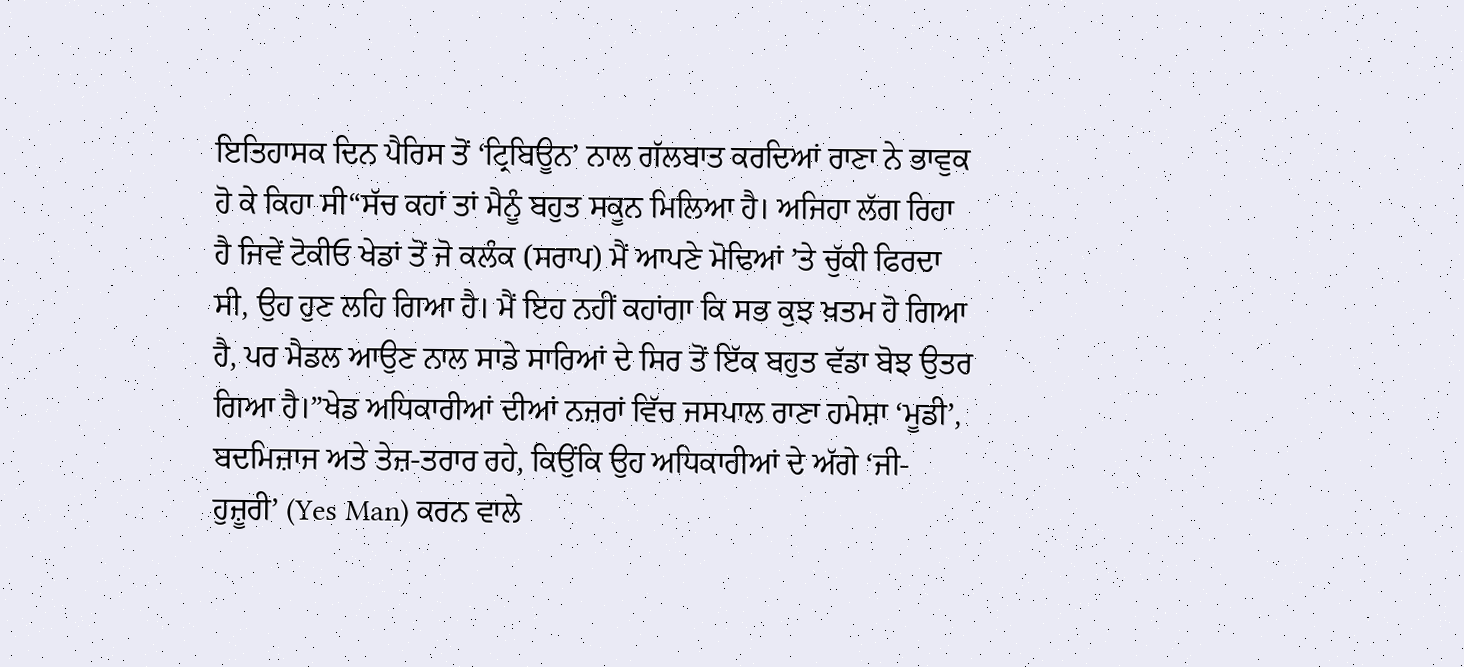ਇਤਿਹਾਸਕ ਦਿਨ ਪੈਰਿਸ ਤੋਂ ‘ਟ੍ਰਿਬਿਊਨ’ ਨਾਲ ਗੱਲਬਾਤ ਕਰਦਿਆਂ ਰਾਣਾ ਨੇ ਭਾਵੁਕ ਹੋ ਕੇ ਕਿਹਾ ਸੀ“ਸੱਚ ਕਹਾਂ ਤਾਂ ਮੈਨੂੰ ਬਹੁਤ ਸਕੂਨ ਮਿਲਿਆ ਹੈ। ਅਜਿਹਾ ਲੱਗ ਰਿਹਾ ਹੈ ਜਿਵੇਂ ਟੋਕੀਓ ਖੇਡਾਂ ਤੋਂ ਜੋ ਕਲੰਕ (ਸਰਾਪ) ਮੈਂ ਆਪਣੇ ਮੋਢਿਆਂ ’ਤੇ ਚੁੱਕੀ ਫਿਰਦਾ ਸੀ, ਉਹ ਹੁਣ ਲਹਿ ਗਿਆ ਹੈ। ਮੈਂ ਇਹ ਨਹੀਂ ਕਹਾਂਗਾ ਕਿ ਸਭ ਕੁਝ ਖ਼ਤਮ ਹੋ ਗਿਆ ਹੈ, ਪਰ ਮੈਡਲ ਆਉਣ ਨਾਲ ਸਾਡੇ ਸਾਰਿਆਂ ਦੇ ਸਿਰ ਤੋਂ ਇੱਕ ਬਹੁਤ ਵੱਡਾ ਬੋਝ ਉਤਰ ਗਿਆ ਹੈ।”ਖੇਡ ਅਧਿਕਾਰੀਆਂ ਦੀਆਂ ਨਜ਼ਰਾਂ ਵਿੱਚ ਜਸਪਾਲ ਰਾਣਾ ਹਮੇਸ਼ਾ ‘ਮੂਡੀ’, ਬਦਮਿਜ਼ਾਜ ਅਤੇ ਤੇਜ਼-ਤਰਾਰ ਰਹੇ, ਕਿਉਂਕਿ ਉਹ ਅਧਿਕਾਰੀਆਂ ਦੇ ਅੱਗੇ ‘ਜੀ-ਹੁਜ਼ੂਰੀ’ (Yes Man) ਕਰਨ ਵਾਲੇ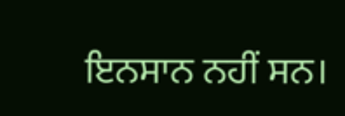ਇਨਸਾਨ ਨਹੀਂ ਸਨ।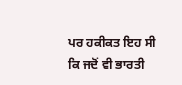ਪਰ ਹਕੀਕਤ ਇਹ ਸੀ ਕਿ ਜਦੋਂ ਵੀ ਭਾਰਤੀ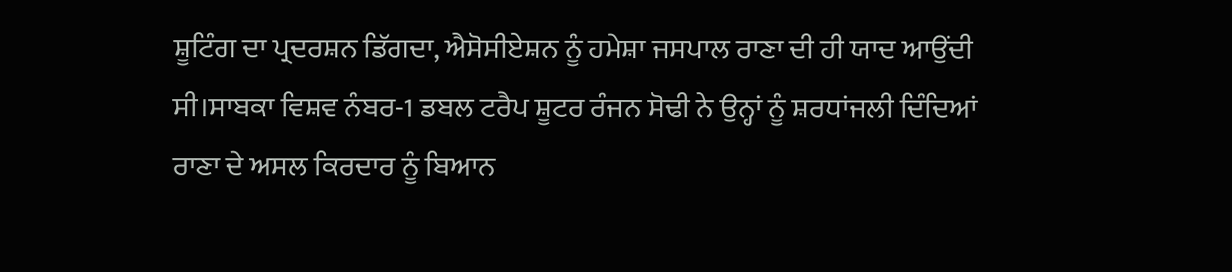ਸ਼ੂਟਿੰਗ ਦਾ ਪ੍ਰਦਰਸ਼ਨ ਡਿੱਗਦਾ, ਐਸੋਸੀਏਸ਼ਨ ਨੂੰ ਹਮੇਸ਼ਾ ਜਸਪਾਲ ਰਾਣਾ ਦੀ ਹੀ ਯਾਦ ਆਉਂਦੀ ਸੀ।ਸਾਬਕਾ ਵਿਸ਼ਵ ਨੰਬਰ-1 ਡਬਲ ਟਰੈਪ ਸ਼ੂਟਰ ਰੰਜਨ ਸੋਢੀ ਨੇ ਉਨ੍ਹਾਂ ਨੂੰ ਸ਼ਰਧਾਂਜਲੀ ਦਿੰਦਿਆਂ ਰਾਣਾ ਦੇ ਅਸਲ ਕਿਰਦਾਰ ਨੂੰ ਬਿਆਨ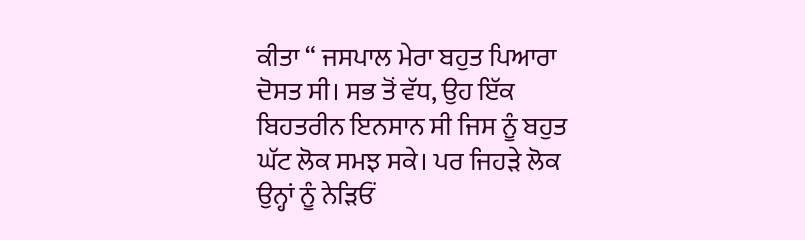ਕੀਤਾ “ ਜਸਪਾਲ ਮੇਰਾ ਬਹੁਤ ਪਿਆਰਾ ਦੋਸਤ ਸੀ। ਸਭ ਤੋਂ ਵੱਧ, ਉਹ ਇੱਕ ਬਿਹਤਰੀਨ ਇਨਸਾਨ ਸੀ ਜਿਸ ਨੂੰ ਬਹੁਤ ਘੱਟ ਲੋਕ ਸਮਝ ਸਕੇ। ਪਰ ਜਿਹੜੇ ਲੋਕ ਉਨ੍ਹਾਂ ਨੂੰ ਨੇੜਿਓਂ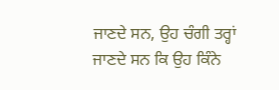ਜਾਣਦੇ ਸਨ, ਉਹ ਚੰਗੀ ਤਰ੍ਹਾਂ ਜਾਣਦੇ ਸਨ ਕਿ ਉਹ ਕਿੰਨੇ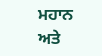ਮਹਾਨ ਅਤੇ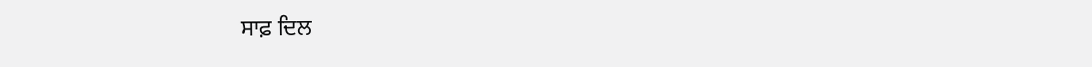ਸਾਫ਼ ਦਿਲ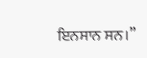ਇਨਸਾਨ ਸਨ।”